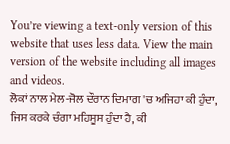You’re viewing a text-only version of this website that uses less data. View the main version of the website including all images and videos.
ਲੋਕਾਂ ਨਾਲ ਮੇਲ-ਜੋਲ ਦੌਰਾਨ ਦਿਮਾਗ 'ਚ ਅਜਿਹਾ ਕੀ ਹੁੰਦਾ, ਜਿਸ ਕਰਕੇ ਚੰਗਾ ਮਹਿਸੂਸ ਹੁੰਦਾ ਹੈ, ਕੀ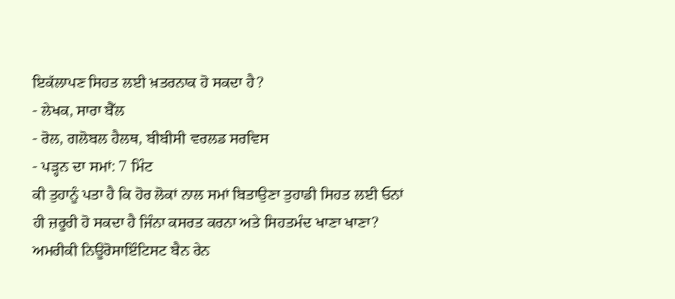ਇਕੱਲਾਪਣ ਸਿਹਤ ਲਈ ਖ਼ਤਰਨਾਕ ਹੋ ਸਕਦਾ ਹੈ?
- ਲੇਖਕ, ਸਾਰਾ ਬੈੱਲ
- ਰੋਲ, ਗਲੋਬਲ ਹੈਲਥ, ਬੀਬੀਸੀ ਵਰਲਡ ਸਰਵਿਸ
- ਪੜ੍ਹਨ ਦਾ ਸਮਾਂ: 7 ਮਿੰਟ
ਕੀ ਤੁਹਾਨੂੰ ਪਤਾ ਹੈ ਕਿ ਹੋਰ ਲੋਕਾਂ ਨਾਲ ਸਮਾਂ ਬਿਤਾਉਣਾ ਤੁਹਾਡੀ ਸਿਹਤ ਲਈ ਓਨਾਂ ਹੀ ਜ਼ਰੂਰੀ ਹੋ ਸਕਦਾ ਹੈ ਜਿੰਨਾ ਕਸਰਤ ਕਰਨਾ ਅਤੇ ਸਿਹਤਮੰਦ ਖਾਣਾ ਖਾਣਾ?
ਅਮਰੀਕੀ ਨਿਊਰੋਸਾਇੰਟਿਸਟ ਬੈਨ ਰੇਨ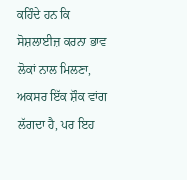ਕਹਿੰਦੇ ਹਨ ਕਿ ਸੋਸ਼ਲਾਈਜ਼ ਕਰਨਾ ਭਾਵ ਲੋਕਾਂ ਨਾਲ ਮਿਲਣਾ, ਅਕਸਰ ਇੱਕ ਸ਼ੌਕ ਵਾਂਗ ਲੱਗਦਾ ਹੈ, ਪਰ ਇਹ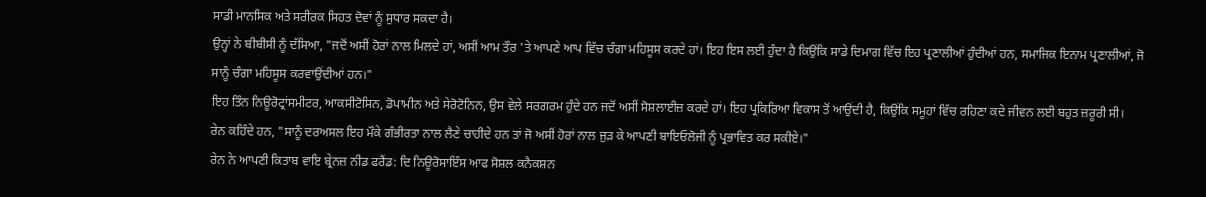ਸਾਡੀ ਮਾਨਸਿਕ ਅਤੇ ਸਰੀਰਕ ਸਿਹਤ ਦੋਵਾਂ ਨੂੰ ਸੁਧਾਰ ਸਕਦਾ ਹੈ।
ਉਨ੍ਹਾਂ ਨੇ ਬੀਬੀਸੀ ਨੂੰ ਦੱਸਿਆ, "ਜਦੋਂ ਅਸੀਂ ਹੋਰਾਂ ਨਾਲ ਮਿਲਦੇ ਹਾਂ, ਅਸੀਂ ਆਮ ਤੌਰ 'ਤੇ ਆਪਣੇ ਆਪ ਵਿੱਚ ਚੰਗਾ ਮਹਿਸੂਸ ਕਰਦੇ ਹਾਂ। ਇਹ ਇਸ ਲਈ ਹੁੰਦਾ ਹੈ ਕਿਉਂਕਿ ਸਾਡੇ ਦਿਮਾਗ ਵਿੱਚ ਇਹ ਪ੍ਰਣਾਲੀਆਂ ਹੁੰਦੀਆਂ ਹਨ, ਸਮਾਜਿਕ ਇਨਾਮ ਪ੍ਰਣਾਲੀਆਂ, ਜੋ ਸਾਨੂੰ ਚੰਗਾ ਮਹਿਸੂਸ ਕਰਵਾਉਂਦੀਆਂ ਹਨ।"
ਇਹ ਤਿੰਨ ਨਿਊਰੋਟ੍ਰਾਂਸਮੀਟਰ, ਆਕਸੀਟੋਸਿਨ, ਡੋਪਾਮੀਨ ਅਤੇ ਸੇਰੋਟੋਨਿਨ, ਉਸ ਵੇਲੇ ਸਰਗਰਮ ਹੁੰਦੇ ਹਨ ਜਦੋਂ ਅਸੀਂ ਸੋਸ਼ਲਾਈਜ਼ ਕਰਦੇ ਹਾਂ। ਇਹ ਪ੍ਰਕਿਰਿਆ ਵਿਕਾਸ ਤੋਂ ਆਉਂਦੀ ਹੈ, ਕਿਉਂਕਿ ਸਮੂਹਾਂ ਵਿੱਚ ਰਹਿਣਾ ਕਦੇ ਜੀਵਨ ਲਈ ਬਹੁਤ ਜ਼ਰੂਰੀ ਸੀ।
ਰੇਨ ਕਹਿੰਦੇ ਹਨ, "ਸਾਨੂੰ ਦਰਅਸਲ ਇਹ ਮੌਕੇ ਗੰਭੀਰਤਾ ਨਾਲ ਲੈਣੇ ਚਾਹੀਦੇ ਹਨ ਤਾਂ ਜੋ ਅਸੀਂ ਹੋਰਾਂ ਨਾਲ ਜੁੜ ਕੇ ਆਪਣੀ ਬਾਇਓਲੋਜੀ ਨੂੰ ਪ੍ਰਭਾਵਿਤ ਕਰ ਸਕੀਏ।"
ਰੇਨ ਨੇ ਆਪਣੀ ਕਿਤਾਬ ਵਾਇ ਬ੍ਰੇਨਜ਼ ਨੀਡ ਫਰੈਂਡ: ਦਿ ਨਿਊਰੋਸਾਇੰਸ ਆਫ ਸੋਸ਼ਲ ਕਨੈਕਸ਼ਨ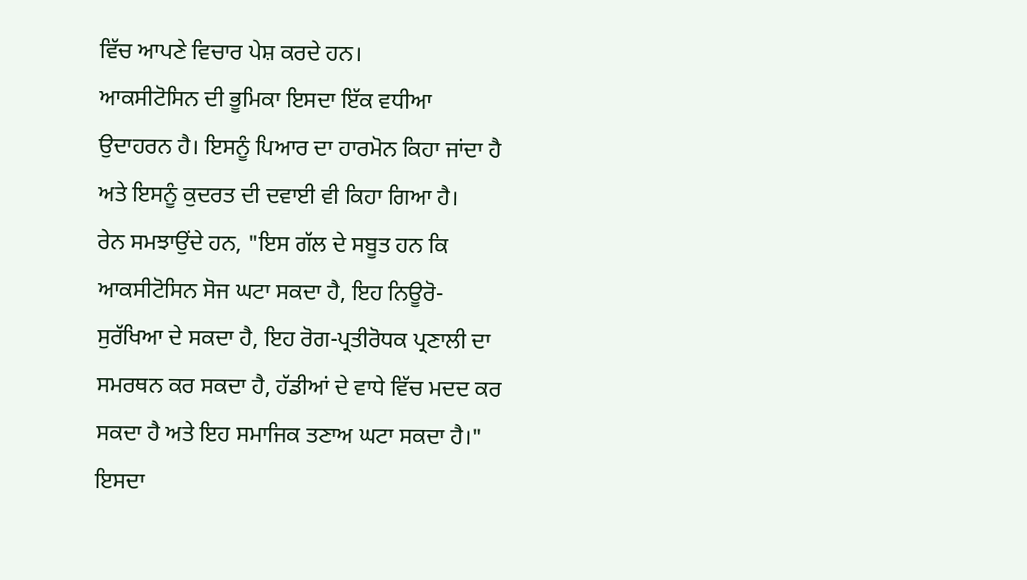ਵਿੱਚ ਆਪਣੇ ਵਿਚਾਰ ਪੇਸ਼ ਕਰਦੇ ਹਨ।
ਆਕਸੀਟੋਸਿਨ ਦੀ ਭੂਮਿਕਾ ਇਸਦਾ ਇੱਕ ਵਧੀਆ ਉਦਾਹਰਨ ਹੈ। ਇਸਨੂੰ ਪਿਆਰ ਦਾ ਹਾਰਮੋਨ ਕਿਹਾ ਜਾਂਦਾ ਹੈ ਅਤੇ ਇਸਨੂੰ ਕੁਦਰਤ ਦੀ ਦਵਾਈ ਵੀ ਕਿਹਾ ਗਿਆ ਹੈ।
ਰੇਨ ਸਮਝਾਉਂਦੇ ਹਨ, "ਇਸ ਗੱਲ ਦੇ ਸਬੂਤ ਹਨ ਕਿ ਆਕਸੀਟੋਸਿਨ ਸੋਜ ਘਟਾ ਸਕਦਾ ਹੈ, ਇਹ ਨਿਊਰੋ-ਸੁਰੱਖਿਆ ਦੇ ਸਕਦਾ ਹੈ, ਇਹ ਰੋਗ-ਪ੍ਰਤੀਰੋਧਕ ਪ੍ਰਣਾਲੀ ਦਾ ਸਮਰਥਨ ਕਰ ਸਕਦਾ ਹੈ, ਹੱਡੀਆਂ ਦੇ ਵਾਧੇ ਵਿੱਚ ਮਦਦ ਕਰ ਸਕਦਾ ਹੈ ਅਤੇ ਇਹ ਸਮਾਜਿਕ ਤਣਾਅ ਘਟਾ ਸਕਦਾ ਹੈ।"
ਇਸਦਾ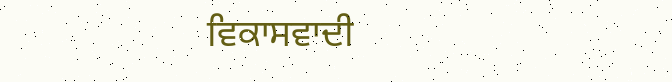ਵਿਕਾਸਵਾਦੀ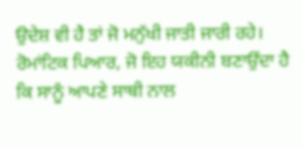ਉਦੇਸ਼ ਵੀ ਹੈ ਤਾਂ ਜੋ ਮਨੁੱਖੀ ਜਾਤੀ ਜਾਰੀ ਰਹੇ। ਰੋਮਾਂਟਿਕ ਪਿਆਰ, ਜੋ ਇਹ ਯਕੀਨੀ ਬਣਾਉਂਦਾ ਹੈ ਕਿ ਸਾਨੂੰ ਆਪਣੇ ਸਾਥੀ ਨਾਲ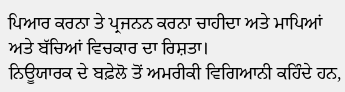ਪਿਆਰ ਕਰਨਾ ਤੇ ਪ੍ਰਜਨਨ ਕਰਨਾ ਚਾਹੀਦਾ ਅਤੇ ਮਾਪਿਆਂ ਅਤੇ ਬੱਚਿਆਂ ਵਿਚਕਾਰ ਦਾ ਰਿਸ਼ਤਾ।
ਨਿਊਯਾਰਕ ਦੇ ਬਫ਼ੇਲੋ ਤੋਂ ਅਮਰੀਕੀ ਵਿਗਿਆਨੀ ਕਹਿੰਦੇ ਹਨ,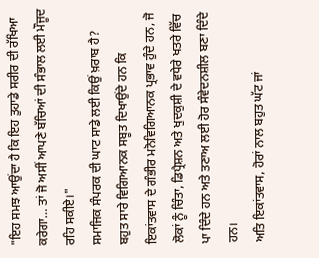"ਇਹ ਸਮਝ ਆਉਂਦਾ ਹੈ ਕਿ ਇਹ ਤੁਹਾਡੇ ਸਰੀਰ ਦੀ ਰੱਖਿਆ ਕਰੇਗਾ… ਤਾਂ ਜੋ ਅਸੀਂ ਆਪਣੇ ਬੱਚਿਆਂ ਦੀ ਸੰਭਾਲ ਲਈ ਮੌਜੂਦ ਰਹਿ ਸਕੀਏ।"
ਸਮਾਜਿਕ ਸੰਪਰਕ ਦੀ ਘਾਟ ਸਾਡੇ ਲਈ ਕਿਉਂ ਖ਼ਰਾਬ ਹੈ?
ਬਹੁਤ ਸਾਰੇ ਵਿਗਿਆਨਕ ਸਬੂਤ ਦਿਖਾਉਂਦੇ ਹਨ ਕਿ ਇਕਾਂਤਵਾਸ ਦੇ ਗੰਭੀਰ ਮਨੋਵਿਗਿਆਨਕ ਪ੍ਰਭਾਵ ਹੁੰਦੇ ਹਨ, ਜੋ ਲੋਕਾਂ ਨੂੰ ਚਿੰਤਾ, ਡਿਪ੍ਰੈਸ਼ਨ ਅਤੇ ਖੁਦਕੁਸ਼ੀ ਦੇ ਵਧੇਰੇ ਖਤਰੇ ਵਿੱਚ ਪਾ ਦਿੰਦੇ ਹਨ ਅਤੇ ਤਣਾਅ ਲਈ ਹੋਰ ਸੰਵੇਦਨਸ਼ੀਲ ਬਣਾ ਦਿੰਦੇ ਹਨ।
ਅਤਿ ਇਕਾਂਤਵਾਸ, ਹੋਰਾਂ ਨਾਲ ਬਹੁਤ ਘੱਟ ਜਾਂ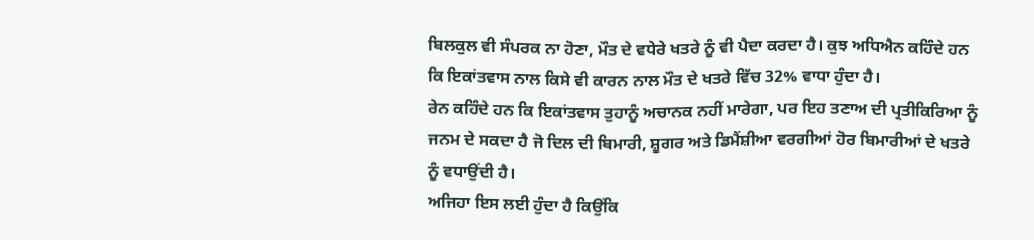ਬਿਲਕੁਲ ਵੀ ਸੰਪਰਕ ਨਾ ਹੋਣਾ, ਮੌਤ ਦੇ ਵਧੇਰੇ ਖਤਰੇ ਨੂੰ ਵੀ ਪੈਦਾ ਕਰਦਾ ਹੈ। ਕੁਝ ਅਧਿਐਨ ਕਹਿੰਦੇ ਹਨ ਕਿ ਇਕਾਂਤਵਾਸ ਨਾਲ ਕਿਸੇ ਵੀ ਕਾਰਨ ਨਾਲ ਮੌਤ ਦੇ ਖਤਰੇ ਵਿੱਚ 32% ਵਾਧਾ ਹੁੰਦਾ ਹੈ।
ਰੇਨ ਕਹਿੰਦੇ ਹਨ ਕਿ ਇਕਾਂਤਵਾਸ ਤੁਹਾਨੂੰ ਅਚਾਨਕ ਨਹੀਂ ਮਾਰੇਗਾ, ਪਰ ਇਹ ਤਣਾਅ ਦੀ ਪ੍ਰਤੀਕਿਰਿਆ ਨੂੰ ਜਨਮ ਦੇ ਸਕਦਾ ਹੈ ਜੋ ਦਿਲ ਦੀ ਬਿਮਾਰੀ, ਸ਼ੂਗਰ ਅਤੇ ਡਿਮੈਂਸ਼ੀਆ ਵਰਗੀਆਂ ਹੋਰ ਬਿਮਾਰੀਆਂ ਦੇ ਖਤਰੇ ਨੂੰ ਵਧਾਉਂਦੀ ਹੈ।
ਅਜਿਹਾ ਇਸ ਲਈ ਹੁੰਦਾ ਹੈ ਕਿਉਂਕਿ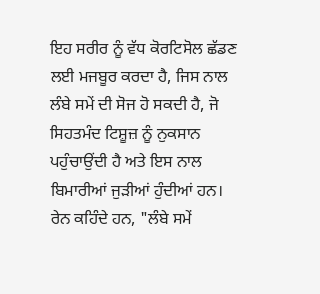ਇਹ ਸਰੀਰ ਨੂੰ ਵੱਧ ਕੋਰਟਿਸੋਲ ਛੱਡਣ ਲਈ ਮਜਬੂਰ ਕਰਦਾ ਹੈ, ਜਿਸ ਨਾਲ ਲੰਬੇ ਸਮੇਂ ਦੀ ਸੋਜ ਹੋ ਸਕਦੀ ਹੈ, ਜੋ ਸਿਹਤਮੰਦ ਟਿਸ਼ੂਜ਼ ਨੂੰ ਨੁਕਸਾਨ ਪਹੁੰਚਾਉਂਦੀ ਹੈ ਅਤੇ ਇਸ ਨਾਲ ਬਿਮਾਰੀਆਂ ਜੁੜੀਆਂ ਹੁੰਦੀਆਂ ਹਨ।
ਰੇਨ ਕਹਿੰਦੇ ਹਨ, "ਲੰਬੇ ਸਮੇਂ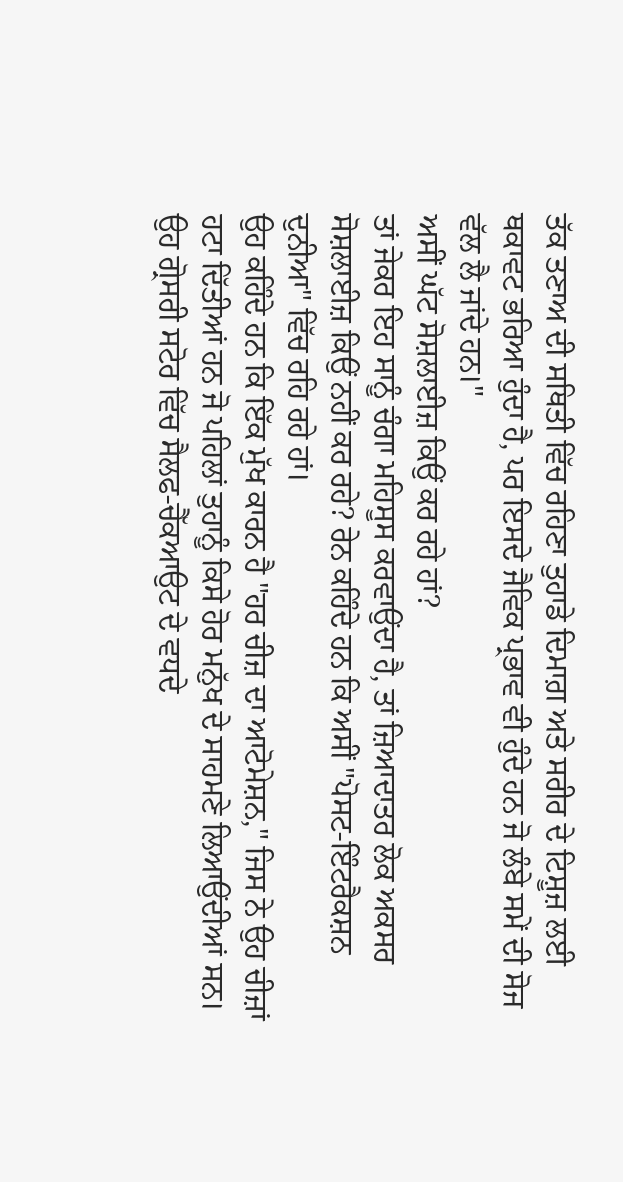ਤੱਕ ਤਣਾਅ ਦੀ ਸਥਿਤੀ ਵਿੱਚ ਰਹਿਣਾ ਤੁਹਾਡੇ ਦਿਮਾਗ਼ ਅਤੇ ਸਰੀਰ ਦੇ ਟਿਸ਼ੂਜ਼ ਲਈ ਥਕਾਵਟ ਭਰਿਆ ਹੁੰਦਾ ਹੈ, ਪਰ ਇਸਦੇ ਜੈਵਿਕ ਪ੍ਰਭਾਵ ਵੀ ਹੁੰਦੇ ਹਨ ਜੋ ਲੰਬੇ ਸਮੇਂ ਦੀ ਸੋਜ ਵੱਲ ਲੈ ਜਾਂਦੇ ਹਨ।"
ਅਸੀਂ ਘੱਟ ਸੋਸ਼ਲਾਈਜ਼ ਕਿਉਂ ਕਰ ਰਹੇ ਹਾਂ?
ਤਾਂ ਜੇਕਰ ਇਹ ਸਾਨੂੰ ਚੰਗਾ ਮਹਿਸੂਸ ਕਰਵਾਉਂਦਾ ਹੈ, ਤਾਂ ਜ਼ਿਆਦਾਤਰ ਲੋਕ ਅਕਸਰ ਸੋਸ਼ਲਾਈਜ਼ ਕਿਉਂ ਨਹੀਂ ਕਰ ਰਹੇ? ਰੇਨ ਕਹਿੰਦੇ ਹਨ ਕਿ ਅਸੀਂ "ਪੋਸਟ-ਇੰਟਰੈਕਸ਼ਨ ਦੁਨੀਆ" ਵਿੱਚ ਰਹਿ ਰਹੇ ਹਾਂ।
ਉਹ ਕਹਿੰਦੇ ਹਨ ਕਿ ਇੱਕ ਮੁੱਖ ਕਾਰਨ ਹੈ "ਹਰ ਚੀਜ਼ ਦਾ ਆਟੋਮੇਸ਼ਨ," ਜਿਸ ਨੇ ਉਹ ਚੀਜ਼ਾਂ ਹਟਾ ਦਿੱਤੀਆਂ ਹਨ ਜੋ ਪਹਿਲਾਂ ਤੁਹਾਨੂੰ ਕਿਸੇ ਹੋਰ ਮਨੁੱਖ ਦੇ ਸਾਹਮਣੇ ਲਿਆਉਂਦੀਆਂ ਸਨ।
ਉਹ ਗ੍ਰੋਸਰੀ ਸਟੋਰ ਵਿੱਚ ਸੈਲਫ-ਚੈੱਕਆਉਟ ਦੇ ਵਧਦੇ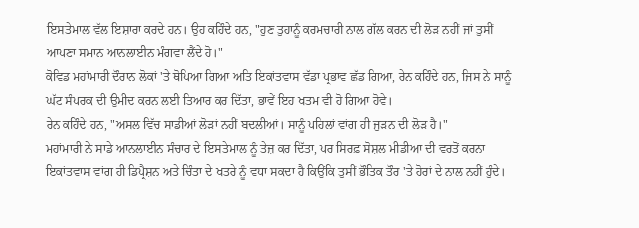ਇਸਤੇਮਾਲ ਵੱਲ ਇਸ਼ਾਰਾ ਕਰਦੇ ਹਨ। ਉਹ ਕਹਿੰਦੇ ਹਨ, "ਹੁਣ ਤੁਹਾਨੂੰ ਕਰਮਚਾਰੀ ਨਾਲ ਗੱਲ ਕਰਨ ਦੀ ਲੋੜ ਨਹੀਂ ਜਾਂ ਤੁਸੀਂ ਆਪਣਾ ਸਮਾਨ ਆਨਲਾਈਨ ਮੰਗਵਾ ਲੈਂਦੇ ਹੋ।"
ਕੋਵਿਡ ਮਹਾਂਮਾਰੀ ਦੌਰਾਨ ਲੋਕਾਂ 'ਤੇ ਥੋਪਿਆ ਗਿਆ ਅਤਿ ਇਕਾਂਤਵਾਸ ਵੱਡਾ ਪ੍ਰਭਾਵ ਛੱਡ ਗਿਆ, ਰੇਨ ਕਹਿੰਦੇ ਹਨ, ਜਿਸ ਨੇ ਸਾਨੂੰ ਘੱਟ ਸੰਪਰਕ ਦੀ ਉਮੀਦ ਕਰਨ ਲਈ ਤਿਆਰ ਕਰ ਦਿੱਤਾ, ਭਾਵੇਂ ਇਹ ਖਤਮ ਵੀ ਹੋ ਗਿਆ ਹੋਵੇ।
ਰੇਨ ਕਹਿੰਦੇ ਹਨ, "ਅਸਲ ਵਿੱਚ ਸਾਡੀਆਂ ਲੋੜਾਂ ਨਹੀਂ ਬਦਲੀਆਂ। ਸਾਨੂੰ ਪਹਿਲਾਂ ਵਾਂਗ ਹੀ ਜੁੜਨ ਦੀ ਲੋੜ ਹੈ।"
ਮਹਾਂਮਾਰੀ ਨੇ ਸਾਡੇ ਆਨਲਾਈਨ ਸੰਚਾਰ ਦੇ ਇਸਤੇਮਾਲ ਨੂੰ ਤੇਜ਼ ਕਰ ਦਿੱਤਾ, ਪਰ ਸਿਰਫ਼ ਸੋਸ਼ਲ ਮੀਡੀਆ ਦੀ ਵਰਤੋਂ ਕਰਨਾ ਇਕਾਂਤਵਾਸ ਵਾਂਗ ਹੀ ਡਿਪ੍ਰੈਸ਼ਨ ਅਤੇ ਚਿੰਤਾ ਦੇ ਖਤਰੇ ਨੂੰ ਵਧਾ ਸਕਦਾ ਹੈ ਕਿਉਂਕਿ ਤੁਸੀਂ ਭੌਤਿਕ ਤੌਰ 'ਤੇ ਹੋਰਾਂ ਦੇ ਨਾਲ ਨਹੀਂ ਹੁੰਦੇ।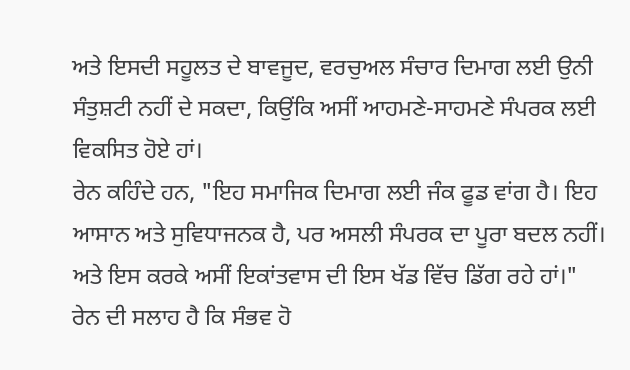ਅਤੇ ਇਸਦੀ ਸਹੂਲਤ ਦੇ ਬਾਵਜੂਦ, ਵਰਚੁਅਲ ਸੰਚਾਰ ਦਿਮਾਗ ਲਈ ਉਨੀ ਸੰਤੁਸ਼ਟੀ ਨਹੀਂ ਦੇ ਸਕਦਾ, ਕਿਉਂਕਿ ਅਸੀਂ ਆਹਮਣੇ-ਸਾਹਮਣੇ ਸੰਪਰਕ ਲਈ ਵਿਕਸਿਤ ਹੋਏ ਹਾਂ।
ਰੇਨ ਕਹਿੰਦੇ ਹਨ, "ਇਹ ਸਮਾਜਿਕ ਦਿਮਾਗ ਲਈ ਜੰਕ ਫੂਡ ਵਾਂਗ ਹੈ। ਇਹ ਆਸਾਨ ਅਤੇ ਸੁਵਿਧਾਜਨਕ ਹੈ, ਪਰ ਅਸਲੀ ਸੰਪਰਕ ਦਾ ਪੂਰਾ ਬਦਲ ਨਹੀਂ। ਅਤੇ ਇਸ ਕਰਕੇ ਅਸੀਂ ਇਕਾਂਤਵਾਸ ਦੀ ਇਸ ਖੱਡ ਵਿੱਚ ਡਿੱਗ ਰਹੇ ਹਾਂ।"
ਰੇਨ ਦੀ ਸਲਾਹ ਹੈ ਕਿ ਸੰਭਵ ਹੋ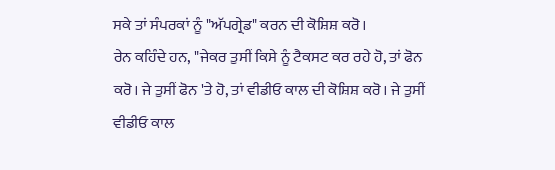ਸਕੇ ਤਾਂ ਸੰਪਰਕਾਂ ਨੂੰ "ਅੱਪਗ੍ਰੇਡ" ਕਰਨ ਦੀ ਕੋਸ਼ਿਸ਼ ਕਰੋ।
ਰੇਨ ਕਹਿੰਦੇ ਹਨ, "ਜੇਕਰ ਤੁਸੀਂ ਕਿਸੇ ਨੂੰ ਟੈਕਸਟ ਕਰ ਰਹੇ ਹੋ, ਤਾਂ ਫੋਨ ਕਰੋ। ਜੇ ਤੁਸੀਂ ਫੋਨ 'ਤੇ ਹੋ, ਤਾਂ ਵੀਡੀਓ ਕਾਲ ਦੀ ਕੋਸ਼ਿਸ਼ ਕਰੋ। ਜੇ ਤੁਸੀਂ ਵੀਡੀਓ ਕਾਲ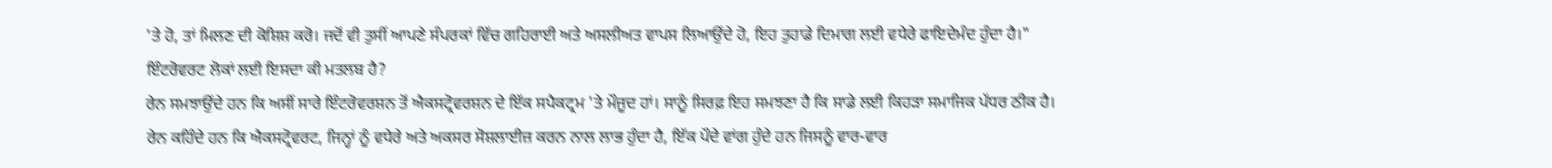'ਤੇ ਹੋ, ਤਾਂ ਮਿਲਣ ਦੀ ਕੋਸ਼ਿਸ਼ ਕਰੋ। ਜਦੋਂ ਵੀ ਤੁਸੀਂ ਆਪਣੇ ਸੰਪਰਕਾਂ ਵਿੱਚ ਗਹਿਰਾਈ ਅਤੇ ਅਸਲੀਅਤ ਵਾਪਸ ਲਿਆਉਂਦੇ ਹੋ, ਇਹ ਤੁਹਾਡੇ ਦਿਮਾਗ ਲਈ ਵਧੇਰੇ ਫਾਇਦੇਮੰਦ ਹੁੰਦਾ ਹੈ।"
ਇੰਟਰੋਵਰਟ ਲੋਕਾਂ ਲਈ ਇਸਦਾ ਕੀ ਮਤਲਬ ਹੈ?
ਰੇਨ ਸਮਝਾਉਂਦੇ ਹਨ ਕਿ ਅਸੀਂ ਸਾਰੇ ਇੰਟਰੋਵਰਸ਼ਨ ਤੋਂ ਐਕਸਟ੍ਰੋਵਰਸ਼ਨ ਦੇ ਇੱਕ ਸਪੈਕਟ੍ਰਮ 'ਤੇ ਮੌਜੂਦ ਹਾਂ। ਸਾਨੂੰ ਸਿਰਫ਼ ਇਹ ਸਮਝਣਾ ਹੈ ਕਿ ਸਾਡੇ ਲਈ ਕਿਹੜਾ ਸਮਾਜਿਕ ਪੱਧਰ ਠੀਕ ਹੈ।
ਰੇਨ ਕਹਿੰਦੇ ਹਨ ਕਿ ਐਕਸਟ੍ਰੋਵਰਟ, ਜਿਨ੍ਹਾਂ ਨੂੰ ਵਧੇਰੇ ਅਤੇ ਅਕਸਰ ਸੋਸ਼ਲਾਈਜ਼ ਕਰਨ ਨਾਲ ਲਾਭ ਹੁੰਦਾ ਹੈ, ਇੱਕ ਪੌਦੇ ਵਾਂਗ ਹੁੰਦੇ ਹਨ ਜਿਸਨੂੰ ਵਾਰ-ਵਾਰ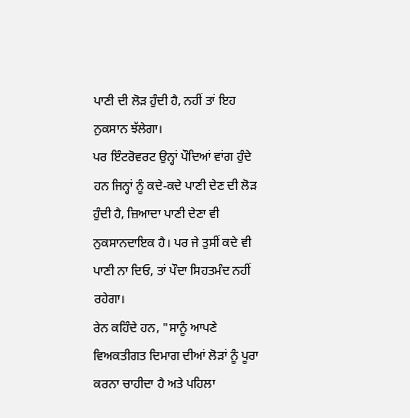ਪਾਣੀ ਦੀ ਲੋੜ ਹੁੰਦੀ ਹੈ, ਨਹੀਂ ਤਾਂ ਇਹ ਨੁਕਸਾਨ ਝੱਲੇਗਾ।
ਪਰ ਇੰਟਰੋਵਰਟ ਉਨ੍ਹਾਂ ਪੌਦਿਆਂ ਵਾਂਗ ਹੁੰਦੇ ਹਨ ਜਿਨ੍ਹਾਂ ਨੂੰ ਕਦੇ-ਕਦੇ ਪਾਣੀ ਦੇਣ ਦੀ ਲੋੜ ਹੁੰਦੀ ਹੈ, ਜ਼ਿਆਦਾ ਪਾਣੀ ਦੇਣਾ ਵੀ ਨੁਕਸਾਨਦਾਇਕ ਹੈ। ਪਰ ਜੇ ਤੁਸੀਂ ਕਦੇ ਵੀ ਪਾਣੀ ਨਾ ਦਿਓ, ਤਾਂ ਪੌਦਾ ਸਿਹਤਮੰਦ ਨਹੀਂ ਰਹੇਗਾ।
ਰੇਨ ਕਹਿੰਦੇ ਹਨ, "ਸਾਨੂੰ ਆਪਣੇ ਵਿਅਕਤੀਗਤ ਦਿਮਾਗ ਦੀਆਂ ਲੋੜਾਂ ਨੂੰ ਪੂਰਾ ਕਰਨਾ ਚਾਹੀਦਾ ਹੈ ਅਤੇ ਪਹਿਲਾ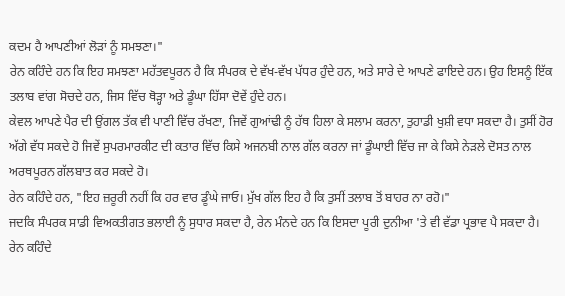ਕਦਮ ਹੈ ਆਪਣੀਆਂ ਲੋੜਾਂ ਨੂੰ ਸਮਝਣਾ।"
ਰੇਨ ਕਹਿੰਦੇ ਹਨ ਕਿ ਇਹ ਸਮਝਣਾ ਮਹੱਤਵਪੂਰਨ ਹੈ ਕਿ ਸੰਪਰਕ ਦੇ ਵੱਖ-ਵੱਖ ਪੱਧਰ ਹੁੰਦੇ ਹਨ, ਅਤੇ ਸਾਰੇ ਦੇ ਆਪਣੇ ਫਾਇਦੇ ਹਨ। ਉਹ ਇਸਨੂੰ ਇੱਕ ਤਲਾਬ ਵਾਂਗ ਸੋਚਦੇ ਹਨ, ਜਿਸ ਵਿੱਚ ਥੋੜ੍ਹਾ ਅਤੇ ਡੂੰਘਾ ਹਿੱਸਾ ਦੋਵੇਂ ਹੁੰਦੇ ਹਨ।
ਕੇਵਲ ਆਪਣੇ ਪੈਰ ਦੀ ਉਂਗਲ ਤੱਕ ਵੀ ਪਾਣੀ ਵਿੱਚ ਰੱਖਣਾ, ਜਿਵੇਂ ਗੁਆਂਢੀ ਨੂੰ ਹੱਥ ਹਿਲਾ ਕੇ ਸਲਾਮ ਕਰਨਾ, ਤੁਹਾਡੀ ਖੁਸ਼ੀ ਵਧਾ ਸਕਦਾ ਹੈ। ਤੁਸੀਂ ਹੋਰ ਅੱਗੇ ਵੱਧ ਸਕਦੇ ਹੋ ਜਿਵੇਂ ਸੁਪਰਮਾਰਕੀਟ ਦੀ ਕਤਾਰ ਵਿੱਚ ਕਿਸੇ ਅਜਨਬੀ ਨਾਲ ਗੱਲ ਕਰਨਾ ਜਾਂ ਡੂੰਘਾਈ ਵਿੱਚ ਜਾ ਕੇ ਕਿਸੇ ਨੇੜਲੇ ਦੋਸਤ ਨਾਲ ਅਰਥਪੂਰਨ ਗੱਲਬਾਤ ਕਰ ਸਕਦੇ ਹੋ।
ਰੇਨ ਕਹਿੰਦੇ ਹਨ, "ਇਹ ਜ਼ਰੂਰੀ ਨਹੀਂ ਕਿ ਹਰ ਵਾਰ ਡੂੰਘੇ ਜਾਓ। ਮੁੱਖ ਗੱਲ ਇਹ ਹੈ ਕਿ ਤੁਸੀਂ ਤਲਾਬ ਤੋਂ ਬਾਹਰ ਨਾ ਰਹੋ।"
ਜਦਕਿ ਸੰਪਰਕ ਸਾਡੀ ਵਿਅਕਤੀਗਤ ਭਲਾਈ ਨੂੰ ਸੁਧਾਰ ਸਕਦਾ ਹੈ, ਰੇਨ ਮੰਨਦੇ ਹਨ ਕਿ ਇਸਦਾ ਪੂਰੀ ਦੁਨੀਆ 'ਤੇ ਵੀ ਵੱਡਾ ਪ੍ਰਭਾਵ ਪੈ ਸਕਦਾ ਹੈ।
ਰੇਨ ਕਹਿੰਦੇ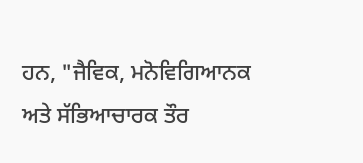ਹਨ, "ਜੈਵਿਕ, ਮਨੋਵਿਗਿਆਨਕ ਅਤੇ ਸੱਭਿਆਚਾਰਕ ਤੌਰ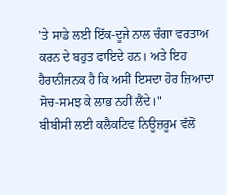'ਤੇ ਸਾਡੇ ਲਈ ਇੱਕ-ਦੂਜੇ ਨਾਲ ਚੰਗਾ ਵਰਤਾਅ ਕਰਨ ਦੇ ਬਹੁਤ ਫਾਇਦੇ ਹਨ। ਅਤੇ ਇਹ ਹੈਰਾਨੀਜਨਕ ਹੈ ਕਿ ਅਸੀਂ ਇਸਦਾ ਹੋਰ ਜ਼ਿਆਦਾ ਸੋਚ-ਸਮਝ ਕੇ ਲਾਭ ਨਹੀਂ ਲੈਂਦੇ।"
ਬੀਬੀਸੀ ਲਈ ਕਲੈਕਟਿਵ ਨਿਊਜ਼ਰੂਮ ਵੱਲੋਂ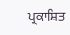ਪ੍ਰਕਾਸ਼ਿਤ